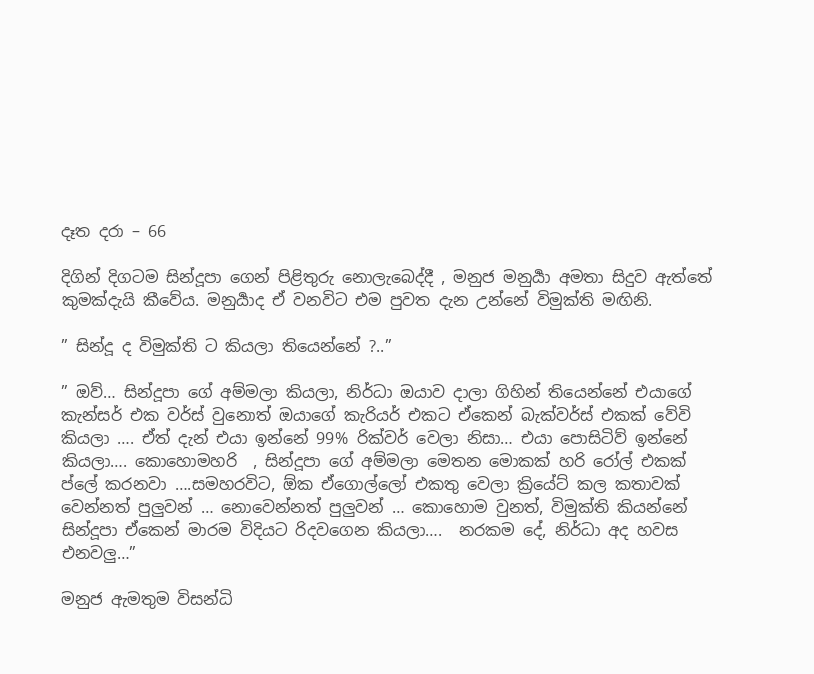දෑත දරා – 66

දිගින් දිගටම සින්දූපා ගෙන් පිළිතුරු නොලැබෙද්දී , මනුජ මනුර්‍යා අමතා සිදුව ඇත්තේ කුමක්දැයි කීවේය. මනුර්‍යාද ඒ වනවිට එම පුවත දැන උන්නේ විමුක්ති මඟිනි.

” සින්දූ ද විමුක්ති ට කියලා තියෙන්නේ ?..”

” ඔව්… සින්දූපා ගේ අම්මලා කියලා, නිර්ධා ඔයාව දාලා ගිහින් තියෙන්නේ එයාගේ කැන්සර් එක වර්ස් වුනොත් ඔයාගේ කැරියර් එකට ඒකෙන් බැක්වර්ස් එකක් වේවි කියලා …. ඒත් දැන් එයා ඉන්නේ 99% රික්වර් වෙලා නිසා… එයා පොසිටිව් ඉන්නේ කියලා…. කොහොමහරි  , සින්දූපා ගේ අම්මලා මෙතන මොකක් හරි රෝල් එකක් ප්ලේ කරනවා ….සමහරවිට, ඕක ඒගොල්ලෝ එකතු වෙලා ක්‍රියේට් කල කතාවක් වෙන්නත් පුලුවන් … නොවෙන්නත් පුලුවන් … කොහොම වුනත්, විමුක්ති කියන්නේ සින්දූපා ඒකෙන් මාරම විදියට රිදවගෙන කියලා….  නරකම දේ, නිර්ධා අද හවස එනවලු…”

මනුජ ඇමතුම විසන්ධි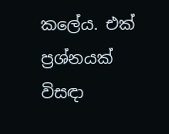කලේය. එක් ප්‍රශ්නයක් විසඳා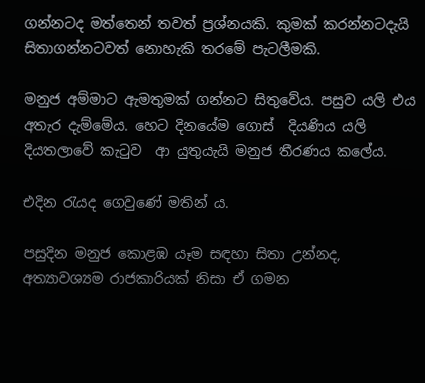ගන්නටද මත්තෙන් තවත් ප්‍රශ්නයකි. කුමක් කරන්නටදැයි සිතාගන්නටවත් නොහැකි තරමේ පැටලීමකි.

මනුජ අම්මාට ඇමතුමක් ගන්නට සිතුවේය. පසුව යලි එය අතැර දැම්මේය. හෙට දිනයේම ගොස්  දියණිය යලි දියතලාවේ කැටුව  ආ යුතුයැයි මනුජ තීරණය කලේය.

එදින රැයද ගෙවුණේ මතින් ය.

පසුදින මනුජ කොළඹ යෑම සඳහා සිතා උන්නද, අත්‍යාවශ්‍යම රාජකාරියක් නිසා ඒ ගමන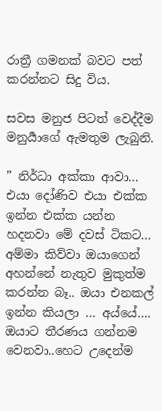රාත්‍රී ගමනක් බවට පත් කරන්නට සිදු විය.

සවස මනුජ පිටත් වෙද්දීම මනුර්‍යාගේ ඇමතුම ලැබුනි.

” නිර්ධා අක්කා ආවා… එයා දෝණිව එයා එක්ක ඉන්න එක්ක යන්න හදනවා මේ දවස් ටිකට… අම්මා කිව්වා ඔයාගෙන් අහන්නේ නැතුව මුකුත්ම කරන්න බෑ.. ඔයා එනකල් ඉන්න කියලා … අය්යේ…. ඔයාට තීරණය ගන්නම වෙනවා..හෙට උදෙන්ම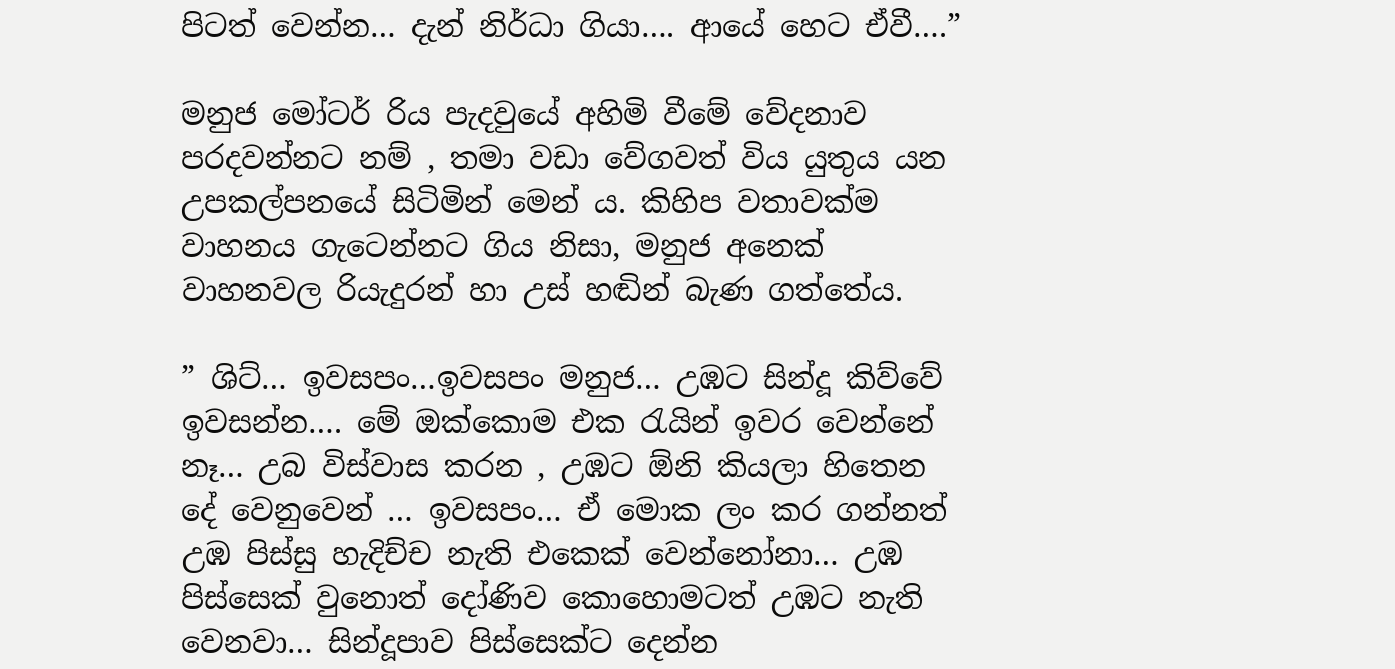පිටත් වෙන්න… දැන් නිර්ධා ගියා…. ආයේ හෙට ඒවී….”

මනුජ මෝටර් රිය පැදවුයේ අහිමි වීමේ වේදනාව පරදවන්නට නම් , තමා වඩා වේගවත් විය යුතුය යන උපකල්පනයේ සිටිමින් මෙන් ය. කිහිප වතාවක්ම වාහනය ගැටෙන්නට ගිය නිසා, මනුජ අනෙක් වාහනවල රියැදුරන් හා උස් හඬින් බැණ ගත්තේය.

” ශිට්… ඉවසපං…ඉවසපං මනුජ… උඹට සින්දූ කිව්වේ ඉවසන්න…. මේ ඔක්කොම එක රැයින් ඉවර වෙන්නේ නෑ… උබ විස්වාස කරන , උඹට ඕනි කියලා හිතෙන දේ වෙනුවෙන් … ඉවසපං… ඒ මොක ලං කර ගන්නත් උඹ පිස්සු හැදිච්ච නැති එකෙක් වෙන්නෝනා… උඹ පිස්සෙක් වුනොත් දෝණිව කොහොමටත් උඹට නැති වෙනවා… සින්දූපාව පිස්සෙක්ට දෙන්න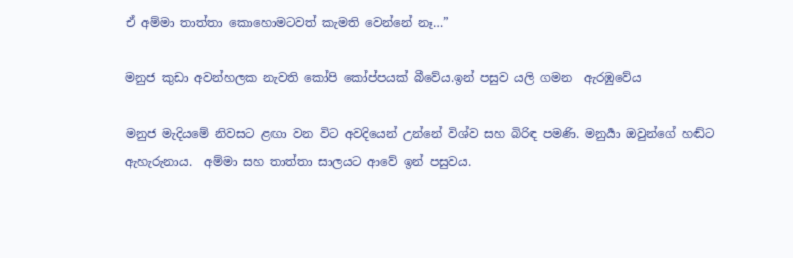ඒ අම්මා තාත්තා කොහොමටවත් කැමති වෙන්නේ නෑ…”

මනුජ කුඩා අවන්හලක නැවති කෝපි කෝප්පයක් බීවේය.ඉන් පසුව යලි ගමන  ඇරඹුවේය

මනුජ මැදියමේ නිවසට ළඟා වන විට අවදියෙන් උන්නේ විශ්ව සහ බිරිඳ පමණි. මනුර්‍යා ඔවුන්ගේ හඬ්ට ඇහැරුනාය.  අම්මා සහ තාත්තා සාලයට ආවේ ඉන් පසුවය.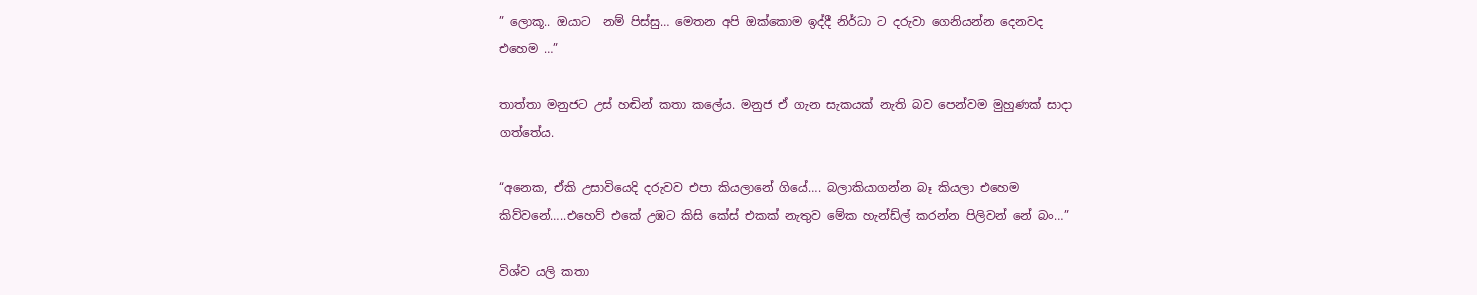” ලොකූ.. ඔයාට  නම් පිස්සු… මෙතන අපි ඔක්කොම ඉද්දී නිර්ධා ට දරුවා ගෙනියන්න දෙනවද  එහෙම …”

තාත්තා මනුජට උස් හඬින් කතා කලේය. මනුජ ඒ ගැන සැකයක් නැති බව පෙන්වම මුහුණක් සාදා ගත්තේය.

“අනෙක, ඒකි උසාවියෙදි දරුවව එපා කියලානේ ගියේ…. බලාකියාගන්න බෑ කියලා එහෙම කිව්වනේ…..එහෙව් එකේ උඹට කිසි කේස් එකක් නැතුව මේක හැන්ඩ්ල් කරන්න පිලිවන් නේ බං…”

විශ්ව යලි කතා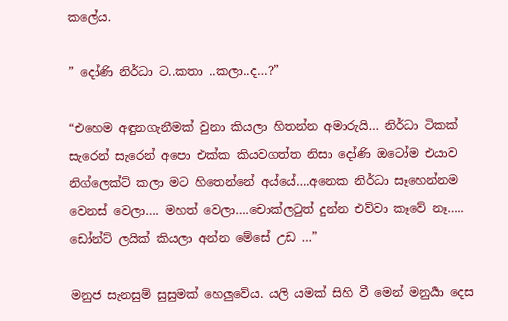කලේය.

” දෝණි නිර්ධා ට..කතා ..කලා..ද…?”

“එහෙම අඳුනගැනීමක් වුනා කියලා හිතන්න අමාරුයි… නිර්ධා ටිකක් සැරෙන් සැරෙන් අපො එක්ක කියවගත්ත නිසා දෝණි ඔටෝම එයාව නිග්ලෙක්ට් කලා මට හිතෙන්නේ අය්යේ….අනෙක නිර්ධා සෑහෙන්නම වෙනස් වෙලා…. මහත් වෙලා….චොක්ලටුත් දුන්න එව්වා කෑවේ නෑ….. ඩෝන්ට් ලයික් කියලා අන්න මේසේ උඩ …”

මනුජ සැනසුම් සුසුමක් හෙලුවේය. යලි යමක් සිහි වී මෙන් මනුර්‍යා දෙස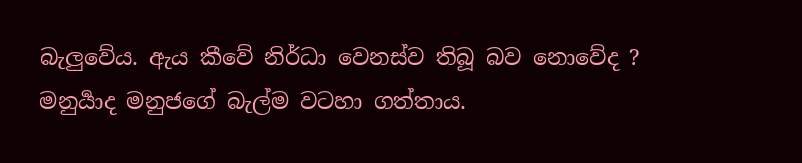බැලුවේය. ඇය කීවේ නිර්ධා වෙනස්ව තිබූ බව නොවේද ? මනුර්‍යාද මනුජගේ බැල්ම වටහා ගත්තාය.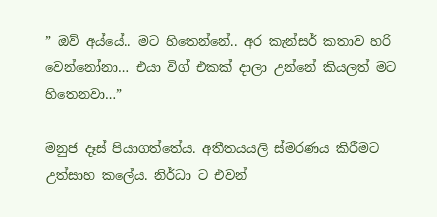” ඔව් අය්යේ.. මට හිතෙන්නේ.. අර කැන්සර් කතාව හරි වෙන්නෝනා… එයා විග් එකක් දාලා උන්නේ කියලත් මට හිතෙනවා…”

මනුජ දෑස් පියාගත්තේය. අතීතයයලි ස්මරණය කිරීමට උත්සාහ කලේය. නිර්ධා ට එවන්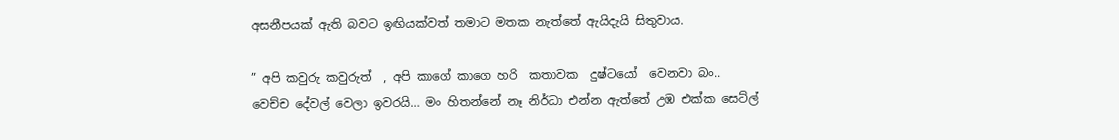අසනීපයක් ඇති බවට ඉඟියක්වත් තමාට මතක නැත්තේ ඇයිදැයි සිතුවාය.

” අපි කවුරු කවුරුත්  , අපි කාගේ කාගෙ හරි  කතාවක  දුෂ්ටයෝ  වෙනවා බං.. වෙච්ච දේවල් වෙලා ඉවරයි… මං හිතන්නේ නෑ නිර්ධා එන්න ඇත්තේ උඹ එක්ක සෙට්ල්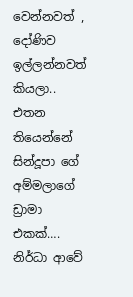වෙන්නවත් , දෝණිව ඉල්ලන්නවත් කියලා.. එතන තියෙන්නේ සින්දූපා ගේ අම්මලාගේ ඩ්‍රාමා එකක්…. නිර්ධා ආවේ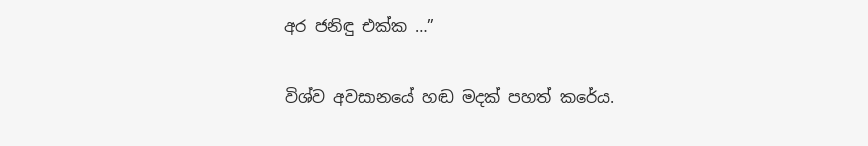අර ජනිඳු එක්ක …”

විශ්ව අවසානයේ හඬ මදක් පහත් කරේය.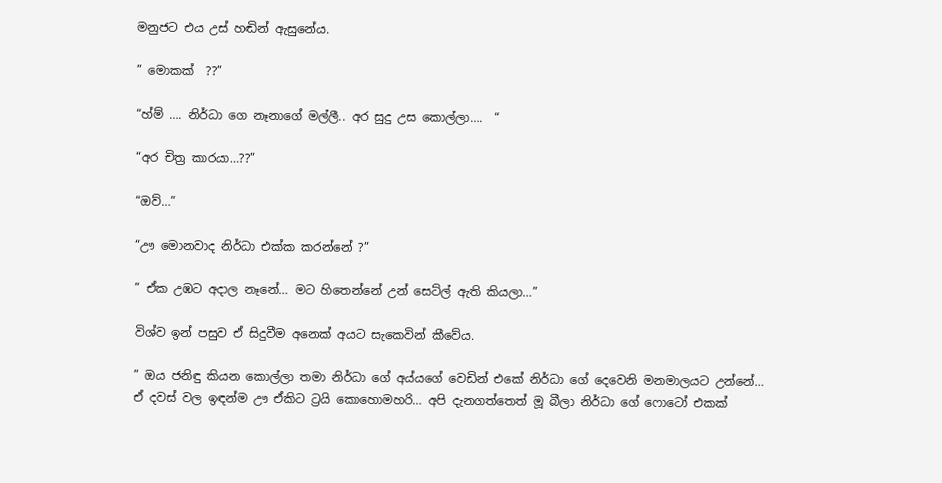මනුජට එය උස් හඬින් ඇසුනේය.

” මොකක්  ??”

“හ්ම් …. නිර්ධා ගෙ නෑනාගේ මල්ලී.. අර සුදු උස කොල්ලා….  “

“අර චිත්‍ර කාරයා…??”

“ඔව්…”

“ඌ මොනවාද නිර්ධා එක්ක කරන්නේ ?”

” ඒක උඹට අදාල නෑනේ… මට හිතෙන්නේ උන් සෙට්ල් ඇති කියලා…”

විශ්ව ඉන් පසුව ඒ සිදුවීම අනෙක් අයට සැකෙවින් කීවේය.

” ඔය ජනිඳු කියන කොල්ලා තමා නිර්ධා ගේ අය්යගේ වෙඩින් එකේ නිර්ධා ගේ දෙවෙනි මනමාලයට උන්නේ… ඒ දවස් වල ඉඳන්ම ඌ ඒකිට ට්‍රයි කොහොමහරි… අපි දැනගත්තෙත් මූ බීලා නිර්ධා ගේ ෆොටෝ එකක්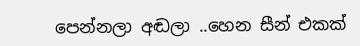පෙන්නලා අඬලා ..හෙන සීන් එකක්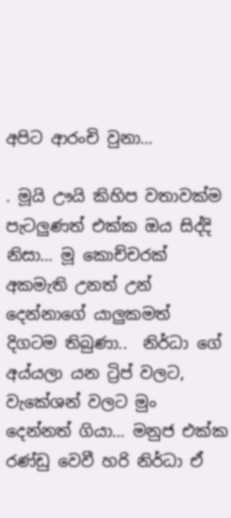අපිට ආරංචි වුනා…

. මූයි ඌයි කිහිප වතාවක්ම පැටලුණත් එක්ක ඔය සිද්දි නිසා… මූ කොච්චරක් අකමැති උනත් උන් දෙන්නාගේ යාලුකමත් දිගටම තිබුණා..  නිර්ධා ගේ අය්යලා යන ට්‍රිප් වලට, වැකේශන් වලට මුං දෙන්නත් ගියා… මනුජ එක්ක රණ්ඩු වෙවී හරි නිර්ධා ඒ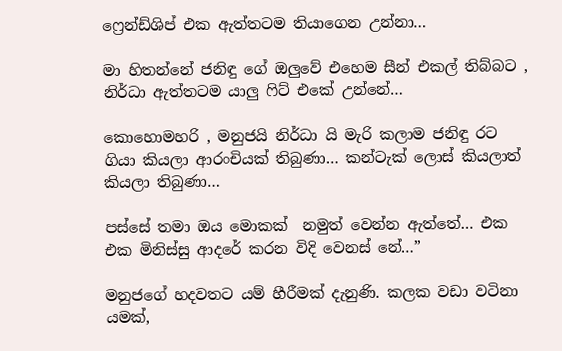ෆ්‍රෙන්ඩ්ශිප් එක ඇත්තටම තියාගෙන උන්නා…

මා හිතන්නේ ජනිඳු ගේ ඔලුවේ එහෙම සීන් එකල් තිබ්බට , නිර්ධා ඇත්තටම යාලු ෆිට් එකේ උන්නේ…

කොහොමහරි , මනුජයි නිර්ධා යි මැරි කලාම ජනිඳු රට ගියා කියලා ආරංචියක් තිබුණා… කන්ටැක් ලොස් කියලාත් කියලා තිබුණා…

පස්සේ තමා ඔය මොකක්  නමුත් වෙන්න ඇත්තේ… එක එක මිනිස්සු ආදරේ කරන විදි වෙනස් නේ…”

මනුජගේ හදවතට යම් හීරීමක් දැනුණි. කලක වඩා වටිනා යමක්,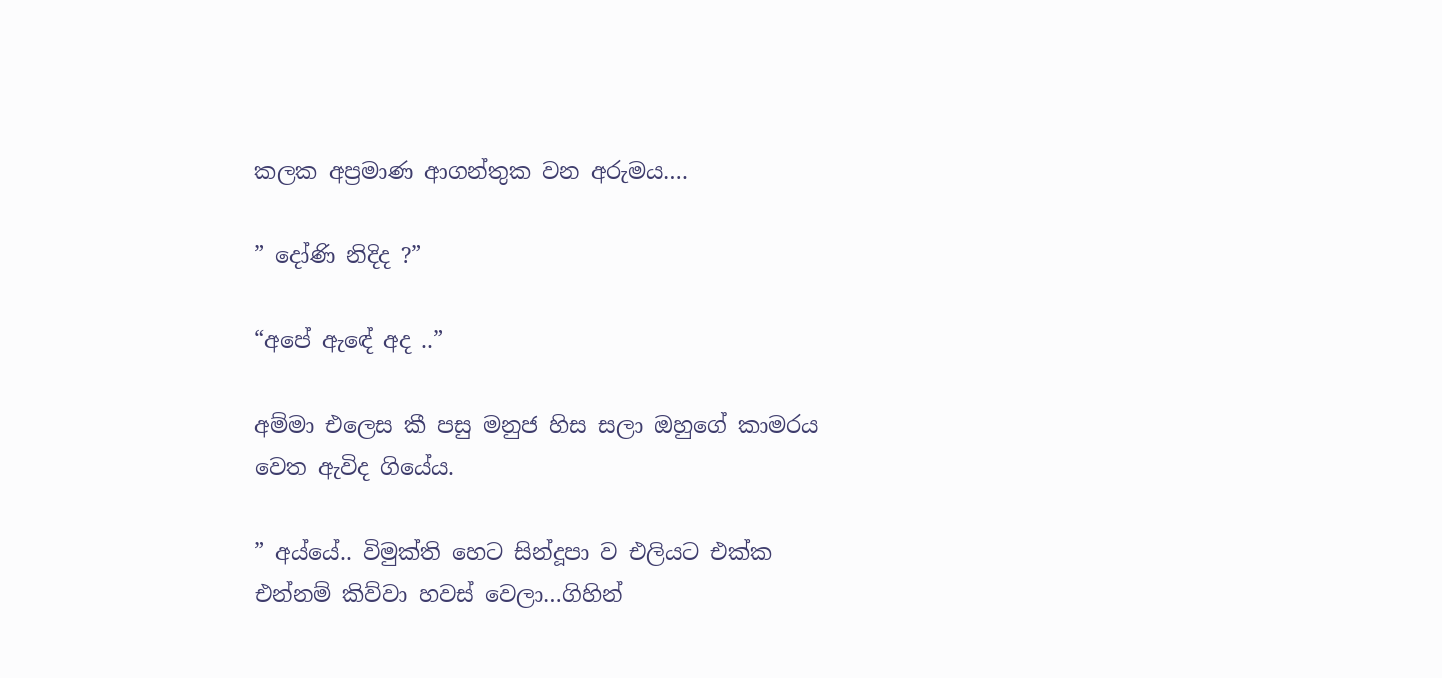කලක අප්‍රමාණ ආගන්තුක වන අරුමය….

” දෝණි නිදිද ?”

“අපේ ඇඳේ අද ..”

අම්මා එලෙස කී පසු මනුජ හිස සලා ඔහුගේ කාමරය වෙත ඇවිද ගියේය.

” අය්යේ.. විමුක්ති හෙට සින්දූපා ව එලියට එක්ක එන්නම් කිව්වා හවස් වෙලා…ගිහින්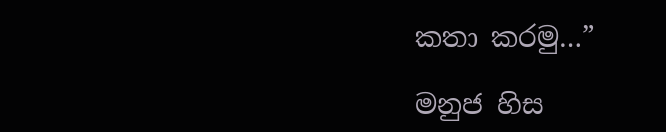කතා කරමු…”

මනුජ හිස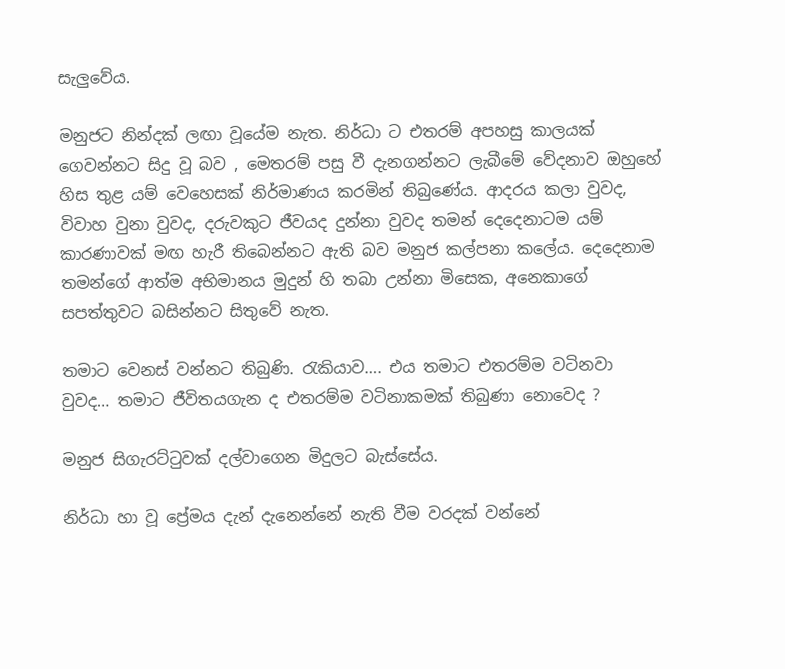සැලුවේය.

මනුජට නින්දක් ලඟා වූයේම නැත. නිර්ධා ට එතරම් අපහසු කාලයක් ගෙවන්නට සිදු වූ බව , මෙතරම් පසු වී දැනගන්නට ලැබීමේ වේදනාව ඔහුහේ හිස තුළ යම් වෙහෙසක් නිර්මාණය කරමින් තිබුණේය. ආදරය කලා වුවද, විවාහ වුනා වුවද, දරුවකුට ජීවයද දුන්නා වුවද තමන් දෙදෙනාටම යම් කාරණාවක් මඟ හැරී තිබෙන්නට ඇති බව මනුජ කල්පනා කලේය. දෙදෙනාම තමන්ගේ ආත්ම අභිමානය මුදුන් හි තබා උන්නා මිසෙක, අනෙකාගේ සපත්තුවට බසින්නට සිතුවේ නැත.

තමාට වෙනස් වන්නට තිබුණි. රැකියාව…. එය තමාට එතරම්ම වටිනවා වුවද… තමාට ජීවිතයගැන ද එතරම්ම වටිනාකමක් තිබුණා නොවෙද ?

මනුජ සිගැරට්ටුවක් දල්වාගෙන මිදුලට බැස්සේය.

නිර්ධා හා වූ ප්‍රේමය දැන් දැනෙන්නේ නැති වීම වරදක් වන්නේ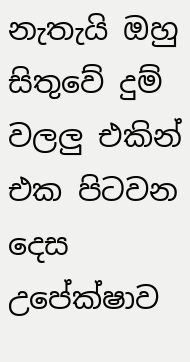නැතැයි ඔහු සිතුවේ දුම් වලලු එකින්  එක පිටවන දෙස උපේක්ෂාව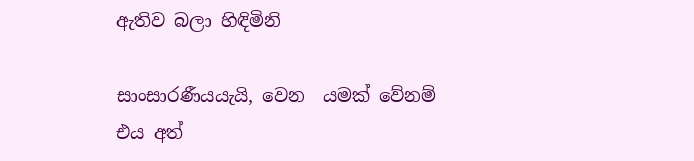ඇතිව බලා හිඳිමිනි

සාංසාරණීයයැයි, වෙන  යමක් වේනම් එය අත්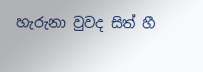හැරුනා වුවද සිත් හී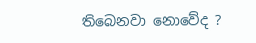තිබෙනවා නොවේද ?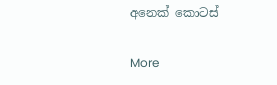අනෙක් කොටස්

More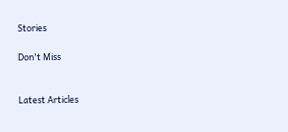Stories

Don't Miss


Latest Articles